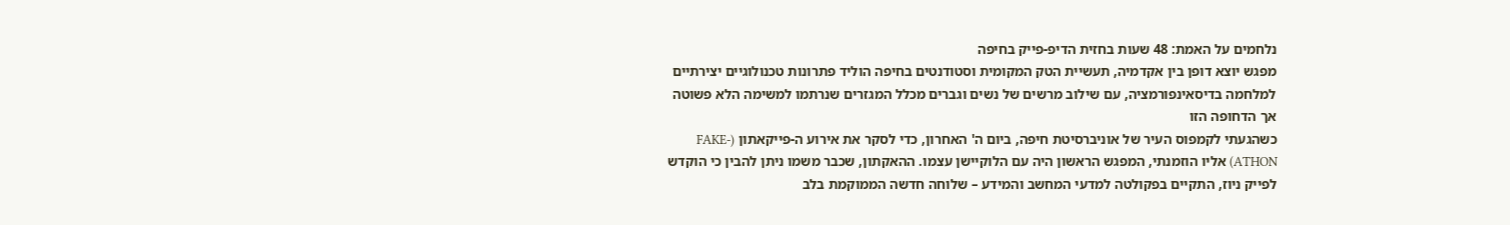נלחמים על האמת: 48 שעות בחזית הדיפ-פייק בחיפה
מפגש יוצא דופן בין אקדמיה, תעשיית הטק המקומית וסטודנטים בחיפה הוליד פתרונות טכנולוגיים יצירתיים למלחמה בדיסאינפורמציה, עם שילוב מרשים של נשים וגברים מכלל המגזרים שנרתמו למשימה הלא פשוטה אך הדחופה הזו
כשהגעתי לקמפוס העיר של אוניברסיטת חיפה, ביום ה' האחרון, כדי לסקר את אירוע ה-פייקאתון (FAKE-ATHON) אליו הוזמנתי, המפגש הראשון היה עם הלוקיישן עצמו. ההאקתון, שכבר משמו ניתן להבין כי הוקדש לפייק ניוז, התקיים בפקולטה למדעי המחשב והמידע – שלוחה חדשה הממוקמת בלב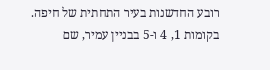רובע החדשנות בעיר התחתית של חיפה. בקומות 1, 4 ו-5 בבניין עמיר, שם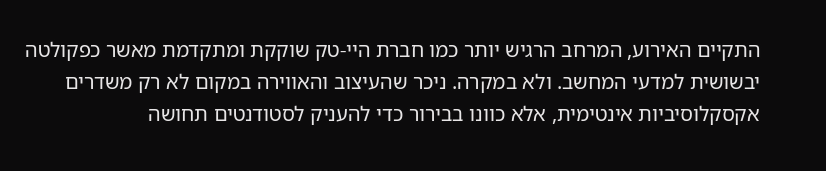התקיים האירוע, המרחב הרגיש יותר כמו חברת היי-טק שוקקת ומתקדמת מאשר כפקולטה יבשושית למדעי המחשב. ולא במקרה. ניכר שהעיצוב והאווירה במקום לא רק משדרים אקסקלוסיביות אינטימית, אלא כוונו בבירור כדי להעניק לסטודנטים תחושה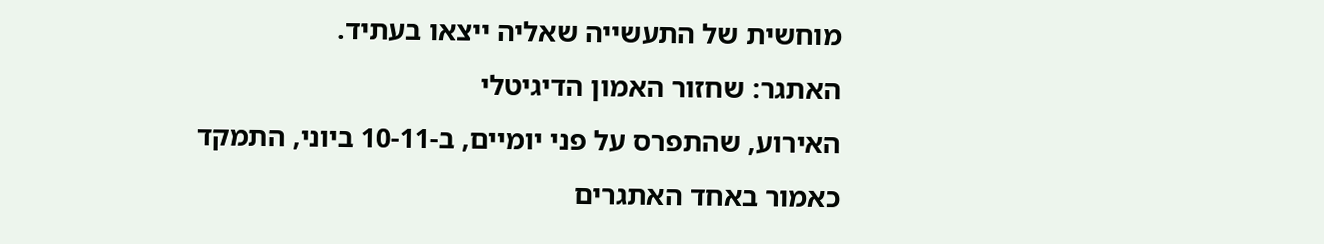מוחשית של התעשייה שאליה ייצאו בעתיד.
האתגר: שחזור האמון הדיגיטלי
האירוע, שהתפרס על פני יומיים, ב-10-11 ביוני, התמקד כאמור באחד האתגרים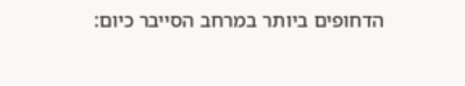הדחופים ביותר במרחב הסייבר כיום: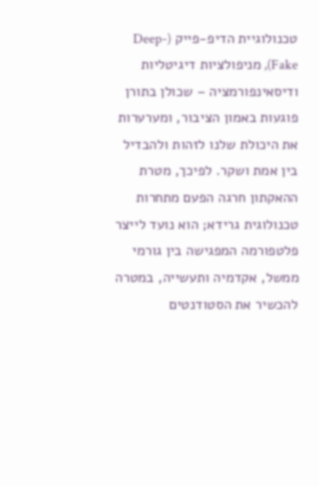טכנולוגיית הדיפ-פייק (Deep-Fake), מניפולציות דיגיטליות ודיסאינפורמציה – שכולן בתורן פוגעות באמון הציבור, ומערערות את היכולת שלנו לזהות ולהבדיל בין אמת ושקר. לפיכך, מטרת ההאקתון חרגה הפעם מתחרות טכנולוגית גרידא; הוא נועד לייצר פלטפורמה המפגישה בין גורמי ממשל, אקדמיה ותעשייה, במטרה להכשיר את הסטודנטים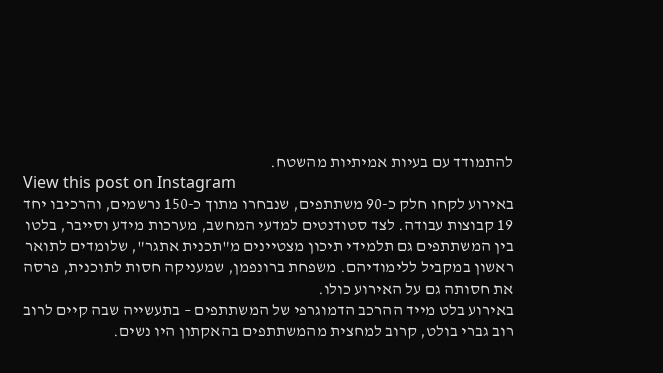להתמודד עם בעיות אמיתיות מהשטח.
View this post on Instagram
באירוע לקחו חלק כ-90 משתתפים, שנבחרו מתוך כ-150 נרשמים, והרכיבו יחד 19 קבוצות עבודה. לצד סטודנטים למדעי המחשב, מערכות מידע וסייבר, בלטו בין המשתתפים גם תלמידי תיכון מצטיינים מ"תכנית אתגר", שלומדים לתואר ראשון במקביל ללימודיהם. משפחת ברונפמן, שמעניקה חסות לתוכנית, פרסה את חסותה גם על האירוע כולו.
באירוע בלט מייד ההרכב הדמוגרפי של המשתתפים – בתעשייה שבה קיים לרוב רוב גברי בולט, קרוב למחצית מהמשתתפים בהאקתון היו נשים.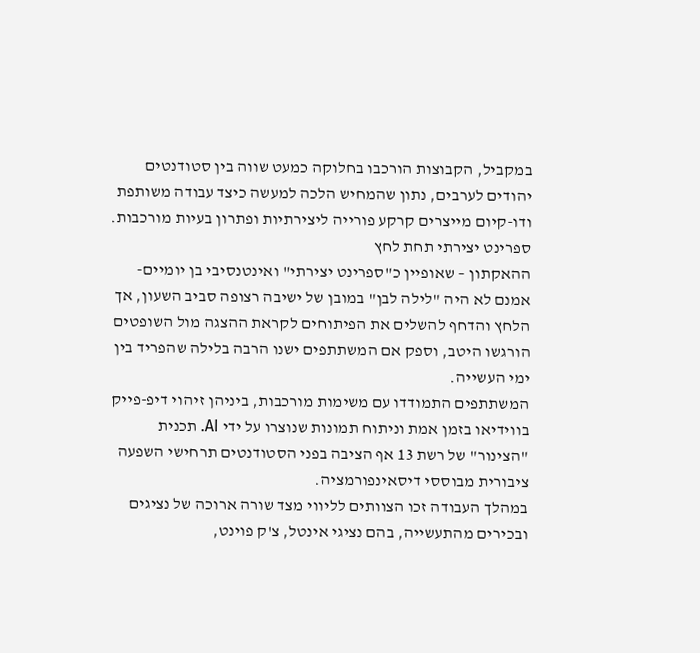במקביל, הקבוצות הורכבו בחלוקה כמעט שווה בין סטודנטים יהודים לערבים, נתון שהמחיש הלכה למעשה כיצד עבודה משותפת ודו-קיום מייצרים קרקע פורייה ליצירתיות ופתרון בעיות מורכבות.
ספרינט יצירתי תחת לחץ
ההאקתון – שאופיין כ"ספרינט יצירתי" ואינטנסיבי בן יומיים- אמנם לא היה "לילה לבן" במובן של ישיבה רצופה סביב השעון, אך הלחץ והדחף להשלים את הפיתוחים לקראת ההצגה מול השופטים הורגשו היטב, וספק אם המשתתפים ישנו הרבה בלילה שהפריד בין ימי העשייה.
המשתתפים התמודדו עם משימות מורכבות, ביניהן זיהוי דיפ-פייק בווידיאו בזמן אמת וניתוח תמונות שנוצרו על ידי AI. תכנית "הצינור" של רשת 13 אף הציבה בפני הסטודנטים תרחישי השפעה ציבורית מבוססי דיסאינפורמציה.
במהלך העבודה זכו הצוותים לליווי מצד שורה ארוכה של נציגים ובכירים מהתעשייה, בהם נציגי אינטל, צ'ק פוינט,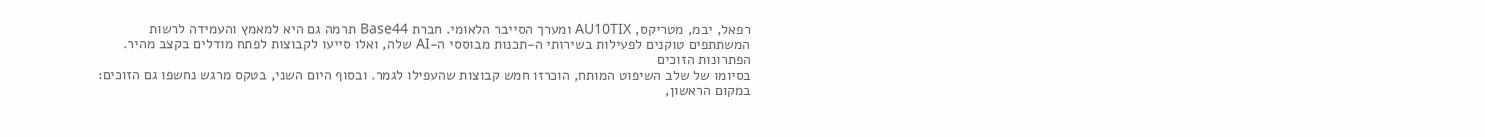רפאל, יבמ, מטריקס, AU10TIX ומערך הסייבר הלאומי. חברת Base44 תרמה גם היא למאמץ והעמידה לרשות המשתתפים טוקנים לפעילות בשירותי ה-תכנות מבוססי ה-AI שלה, ואלו סייעו לקבוצות לפתח מודלים בקצב מהיר.
הפתרונות הזוכים
בסיומו של שלב השיפוט המותח, הוכרזו חמש קבוצות שהעפילו לגמר. ובסוף היום השני, בטקס מרגש נחשפו גם הזוכים: במקום הראשון,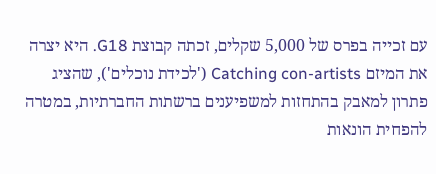עם זכייה בפרס של 5,000 שקלים, זכתה קבוצת G18. היא יצרה את המיזם Catching con-artists ('לכידת נוכלים'), שהציג פתרון למאבק בהתחזות למשפיענים ברשתות החברתיות, במטרה להפחית הונאות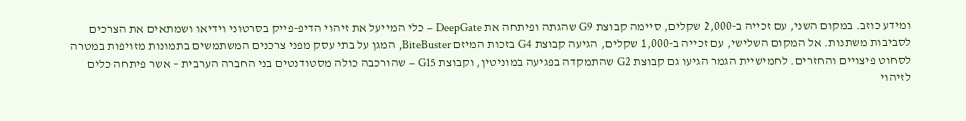ומידע כוזב. במקום השני, עם זכייה ב-2,000 שקלים, סיימה קבוצת G9 שהגתה ופיתחה את DeepGate – כלי המייעל את זיהוי הדיפ-פייק בסרטוני וידיאו ושמתאים את הצרכים לסביבות משתנות. אל המקום השלישי, עם זכייה ב-1,000 שקלים, הגיעה קבוצת G4 בזכות המיזם BiteBuster, המגן על בתי עסק מפני צרכנים המשתמשים בתמונות מזויפות במטרה לסחוט פיצויים והחזרים. לחמישיית הגמר הגיעו גם קבוצת G2 שהתמקדה בפגיעה במוניטין, וקבוצת G15 – שהורכבה כולה מסטודנטים בני החברה הערבית – אשר פיתחה כלים לזיהוי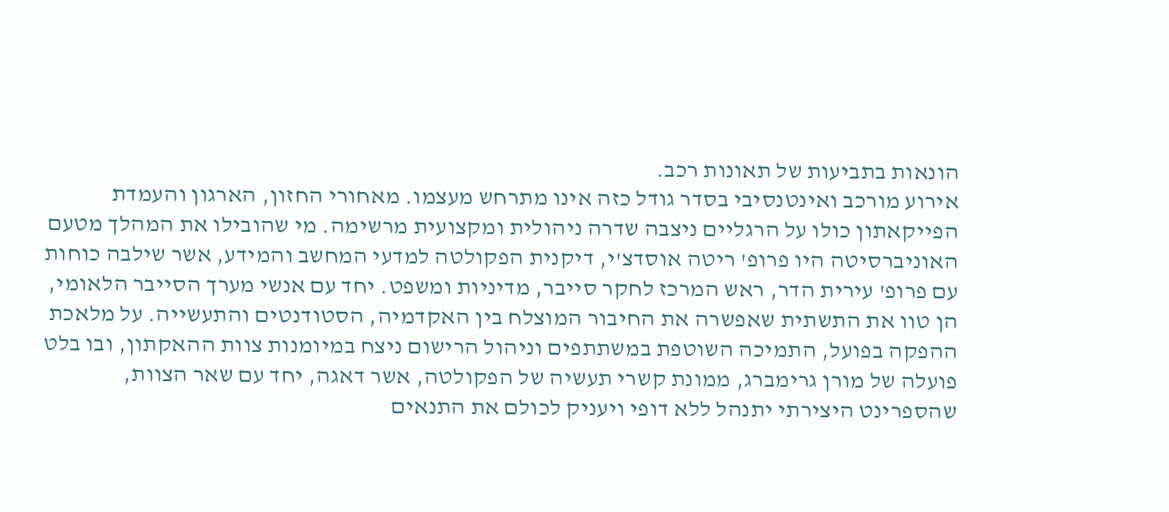הונאות בתביעות של תאונות רכב.
אירוע מורכב ואינטנסיבי בסדר גודל כזה אינו מתרחש מעצמו. מאחורי החזון, הארגון והעמדת הפייקאתון כולו על הרגליים ניצבה שדרה ניהולית ומקצועית מרשימה. מי שהובילו את המהלך מטעם האוניברסיטה היו פרופ' ריטה אוסדצ'י, דיקנית הפקולטה למדעי המחשב והמידע, אשר שילבה כוחות עם פרופ' עירית הדר, ראש המרכז לחקר סייבר, מדיניות ומשפט. יחד עם אנשי מערך הסייבר הלאומי, הן טוו את התשתית שאפשרה את החיבור המוצלח בין האקדמיה, הסטודנטים והתעשייה. על מלאכת ההפקה בפועל, התמיכה השוטפת במשתתפים וניהול הרישום ניצח במיומנות צוות ההאקתון, ובו בלט פועלה של מורן גרימברג, ממונת קשרי תעשיה של הפקולטה, אשר דאגה, יחד עם שאר הצוות, שהספרינט היצירתי יתנהל ללא דופי ויעניק לכולם את התנאים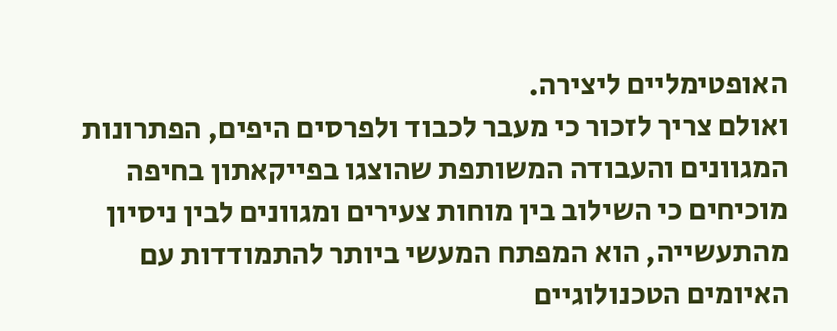האופטימליים ליצירה.
ואולם צריך לזכור כי מעבר לכבוד ולפרסים היפים, הפתרונות המגוונים והעבודה המשותפת שהוצגו בפייקאתון בחיפה מוכיחים כי השילוב בין מוחות צעירים ומגוונים לבין ניסיון מהתעשייה, הוא המפתח המעשי ביותר להתמודדות עם האיומים הטכנולוגיים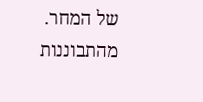של המחר. מהתבוננות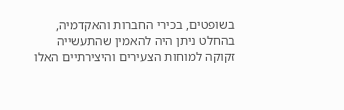בשופטים, בכירי החברות והאקדמיה, בהחלט ניתן היה להאמין שהתעשייה זקוקה למוחות הצעירים והיצירתיים האלו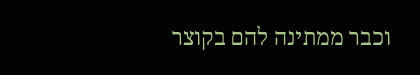וכבר ממתינה להם בקוצר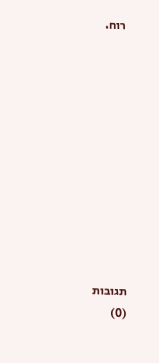רוח.











תגובות
(0)